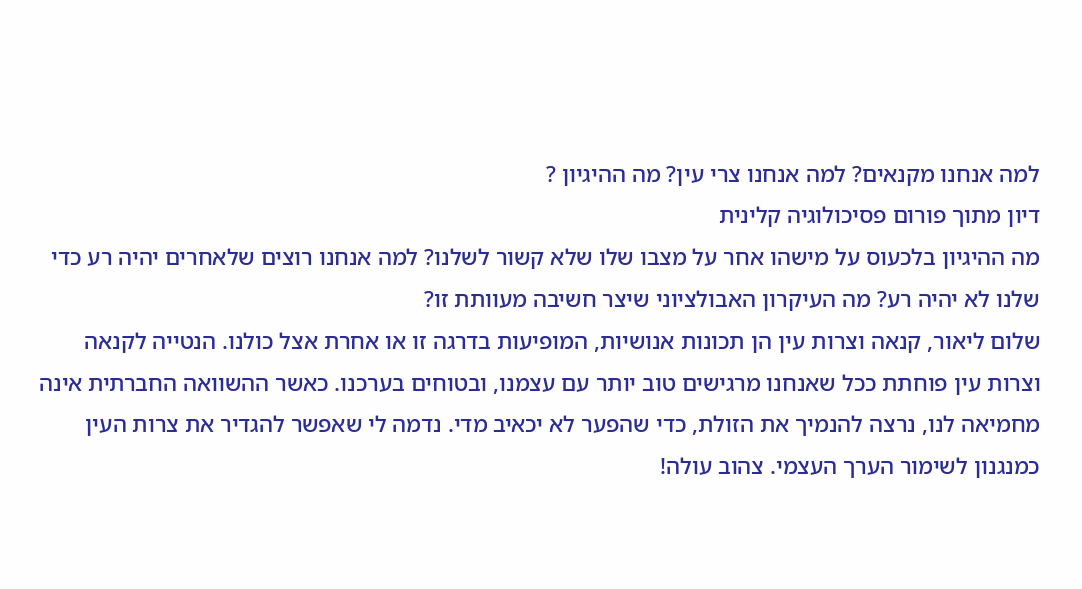למה אנחנו מקנאים? למה אנחנו צרי עין? מה ההיגיון ?
דיון מתוך פורום פסיכולוגיה קלינית
מה ההיגיון בלכעוס על מישהו אחר על מצבו שלו שלא קשור לשלנו? למה אנחנו רוצים שלאחרים יהיה רע כדי שלנו לא יהיה רע? מה העיקרון האבולציוני שיצר חשיבה מעוותת זו?
שלום ליאור, קנאה וצרות עין הן תכונות אנושיות, המופיעות בדרגה זו או אחרת אצל כולנו. הנטייה לקנאה וצרות עין פוחתת ככל שאנחנו מרגישים טוב יותר עם עצמנו, ובטוחים בערכנו. כאשר ההשוואה החברתית אינה מחמיאה לנו, נרצה להנמיך את הזולת, כדי שהפער לא יכאיב מדי. נדמה לי שאפשר להגדיר את צרות העין כמנגנון לשימור הערך העצמי. צהוב עולה!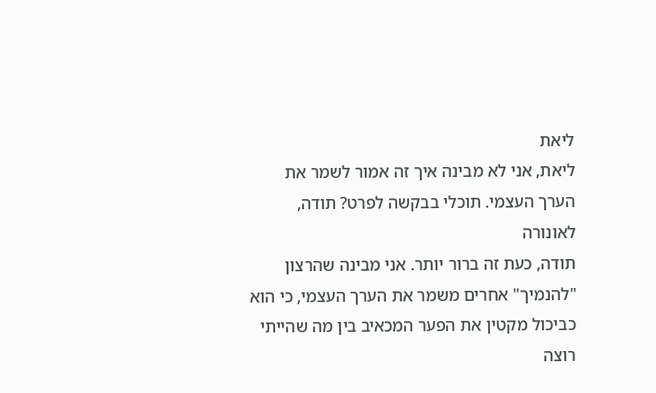ליאת
ליאת, אני לא מבינה איך זה אמור לשמר את הערך העצמי. תוכלי בבקשה לפרט? תודה, לאונורה
תודה, כעת זה ברור יותר. אני מבינה שהרצון "להנמיך" אחרים משמר את הערך העצמי, כי הוא כביכול מקטין את הפער המכאיב בין מה שהייתי רוצה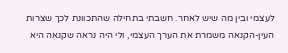לעצמי ובין מה שיש לאחר. חשבתי בתחילה שהתכוונת לכך שצרות העין-הקנאה משמרת את הערך העצמי, ולי היה נראה שקנאה היא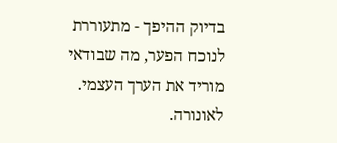בדיוק ההיפך - מתעוררת לנוכח הפער, מה שבודאי מוריד את הערך העצמי. לאונורה.